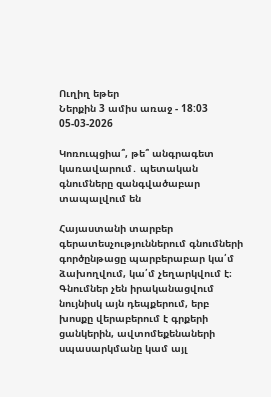Ուղիղ եթեր
Ներքին 3 ամիս առաջ - 18:03 05-03-2026

Կոռուպցիա՞, թե՞ անգրագետ կառավարում․ պետական գնումները զանգվածաբար տապալվում են

Հայաստանի տարբեր գերատեսչություններում գնումների գործընթացը պարբերաբար կա՛մ ձախողվում, կա՛մ չեղարկվում է։ Գնումներ չեն իրականացվում նույնիսկ այն դեպքերում, երբ խոսքը վերաբերում է գրքերի ցանկերին, ավտոմեքենաների սպասարկմանը կամ այլ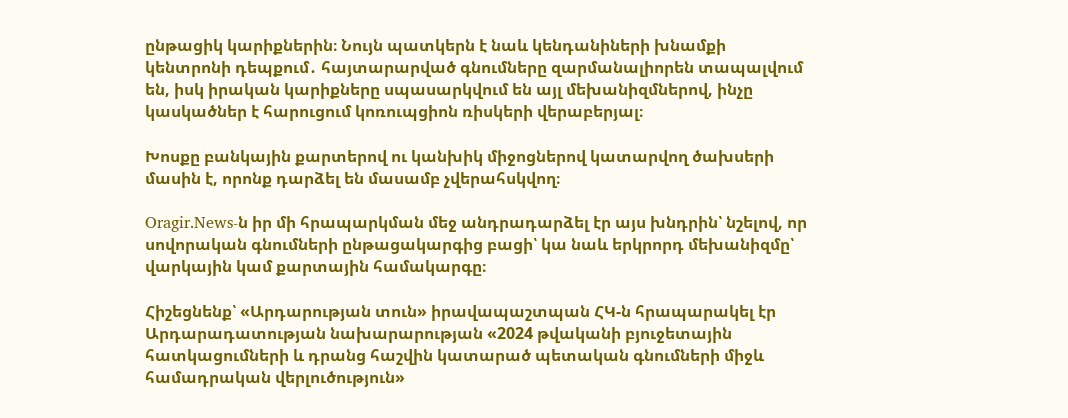ընթացիկ կարիքներին։ Նույն պատկերն է նաև կենդանիների խնամքի կենտրոնի դեպքում․ հայտարարված գնումները զարմանալիորեն տապալվում են, իսկ իրական կարիքները սպասարկվում են այլ մեխանիզմներով, ինչը կասկածներ է հարուցում կոռուպցիոն ռիսկերի վերաբերյալ։

Խոսքը բանկային քարտերով ու կանխիկ միջոցներով կատարվող ծախսերի մասին է, որոնք դարձել են մասամբ չվերահսկվող։

Oragir.News-ն իր մի հրապարկման մեջ անդրադարձել էր այս խնդրին՝ նշելով, որ սովորական գնումների ընթացակարգից բացի՝ կա նաև երկրորդ մեխանիզմը՝ վարկային կամ քարտային համակարգը։

Հիշեցնենք՝ «Արդարության տուն» իրավապաշտպան ՀԿ-ն հրապարակել էր Արդարադատության նախարարության «2024 թվականի բյուջետային հատկացումների և դրանց հաշվին կատարած պետական գնումների միջև համադրական վերլուծություն»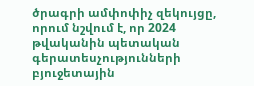ծրագրի ամփոփիչ զեկույցը, որում նշվում է, որ 2024 թվականին պետական գերատեսչությունների բյուջետային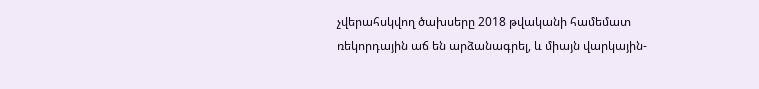չվերահսկվող ծախսերը 2018 թվականի համեմատ ռեկորդային աճ են արձանագրել, և միայն վարկային-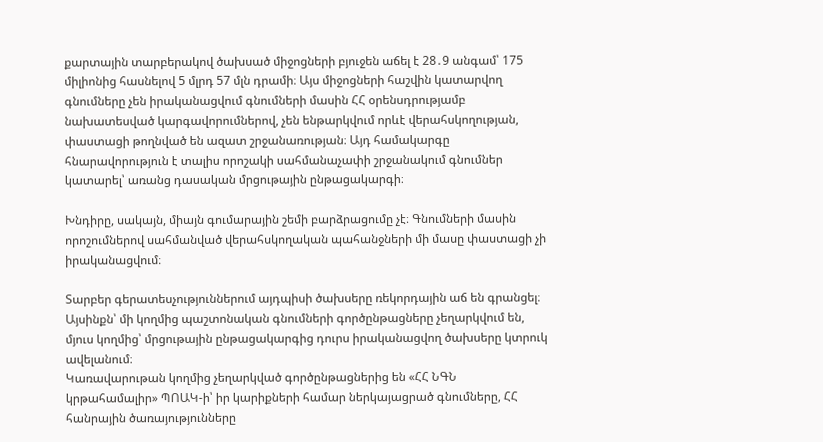քարտային տարբերակով ծախսած միջոցների բյուջեն աճել է 28․9 անգամ՝ 175 միլիոնից հասնելով 5 մլրդ 57 մլն դրամի։ Այս միջոցների հաշվին կատարվող գնումները չեն իրականացվում գնումների մասին ՀՀ օրենսդրությամբ նախատեսված կարգավորումներով, չեն ենթարկվում որևէ վերահսկողության, փաստացի թողնված են ազատ շրջանառության։ Այդ համակարգը հնարավորություն է տալիս որոշակի սահմանաչափի շրջանակում գնումներ կատարել՝ առանց դասական մրցութային ընթացակարգի։

Խնդիրը, սակայն, միայն գումարային շեմի բարձրացումը չէ։ Գնումների մասին որոշումներով սահմանված վերահսկողական պահանջների մի մասը փաստացի չի իրականացվում։

Տարբեր գերատեսչություններում այդպիսի ծախսերը ռեկորդային աճ են գրանցել։ Այսինքն՝ մի կողմից պաշտոնական գնումների գործընթացները չեղարկվում են, մյուս կողմից՝ մրցութային ընթացակարգից դուրս իրականացվող ծախսերը կտրուկ ավելանում։
Կառավարութան կողմից չեղարկված գործընթացներից են «ՀՀ ՆԳՆ կրթահամալիր» ՊՈԱԿ-ի՝ իր կարիքների համար ներկայացրած գնումները, ՀՀ հանրային ծառայությունները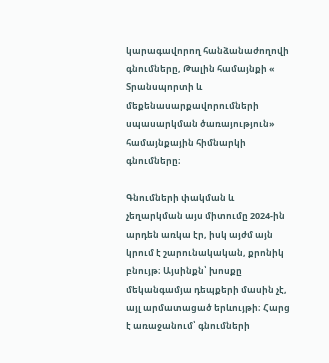կարագավորող հանձանաժողովի գնումները, Թալին համայնքի « Տրանսպորտի և մեքենասարքավորումների սպասարկման ծառայություն» համայնքային հիմնարկի գնումները։

Գնումների փակման և չեղարկման այս միտումը 2024-ին արդեն առկա էր, իսկ այժմ այն կրում է շարունակական, քրոնիկ բնույթ։ Այսինքն՝ խոսքը մեկանգամյա դեպքերի մասին չէ, այլ արմատացած երևույթի։ Հարց է առաջանում՝ գնումների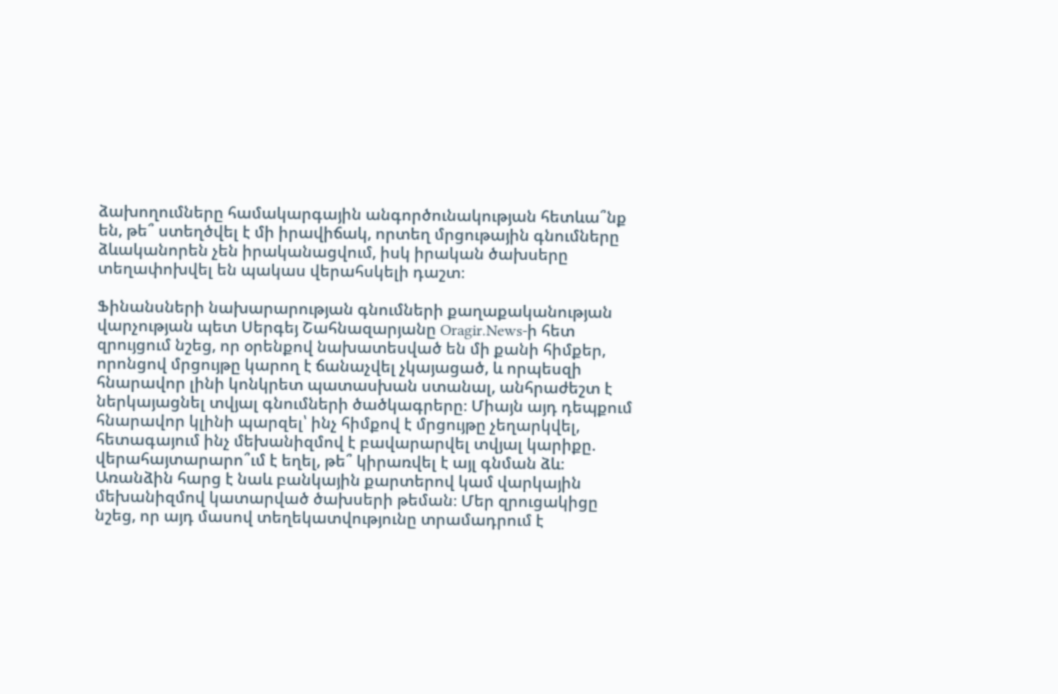ձախողումները համակարգային անգործունակության հետևա՞նք են, թե՞ ստեղծվել է մի իրավիճակ, որտեղ մրցութային գնումները ձևականորեն չեն իրականացվում, իսկ իրական ծախսերը տեղափոխվել են պակաս վերահսկելի դաշտ։

Ֆինանսների նախարարության գնումների քաղաքականության վարչության պետ Սերգեյ Շահնազարյանը Oragir.News-ի հետ զրույցում նշեց, որ օրենքով նախատեսված են մի քանի հիմքեր, որոնցով մրցույթը կարող է ճանաչվել չկայացած, և որպեսզի հնարավոր լինի կոնկրետ պատասխան ստանալ, անհրաժեշտ է ներկայացնել տվյալ գնումների ծածկագրերը։ Միայն այդ դեպքում հնարավոր կլինի պարզել՝ ինչ հիմքով է մրցույթը չեղարկվել, հետագայում ինչ մեխանիզմով է բավարարվել տվյալ կարիքը. վերահայտարարո՞ւմ է եղել, թե՞ կիրառվել է այլ գնման ձև։ Առանձին հարց է նաև բանկային քարտերով կամ վարկային մեխանիզմով կատարված ծախսերի թեման։ Մեր զրուցակիցը նշեց, որ այդ մասով տեղեկատվությունը տրամադրում է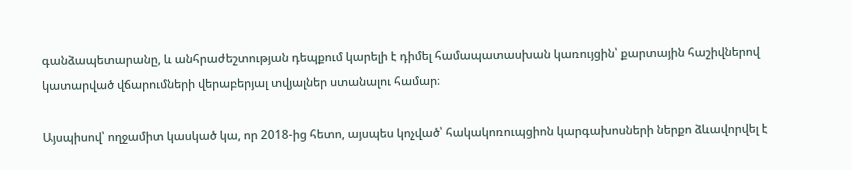գանձապետարանը, և անհրաժեշտության դեպքում կարելի է դիմել համապատասխան կառույցին՝ քարտային հաշիվներով կատարված վճարումների վերաբերյալ տվյալներ ստանալու համար։

Այսպիսով՝ ողջամիտ կասկած կա, որ 2018-ից հետո, այսպես կոչված՝ հակակոռուպցիոն կարգախոսների ներքո ձևավորվել է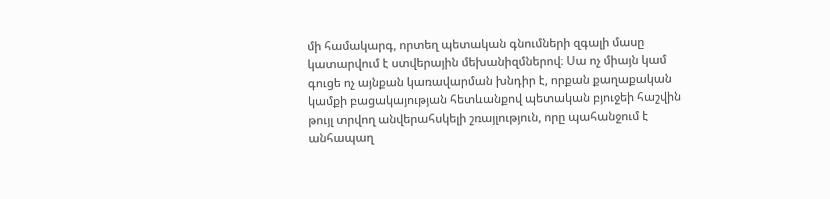մի համակարգ, որտեղ պետական գնումների զգալի մասը կատարվում է ստվերային մեխանիզմներով։ Սա ոչ միայն կամ գուցե ոչ այնքան կառավարման խնդիր է, որքան քաղաքական կամքի բացակայության հետևանքով պետական բյուջեի հաշվին թույլ տրվող անվերահսկելի շռայլություն, որը պահանջում է անհապաղ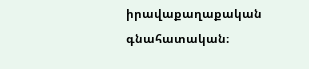իրավաքաղաքական գնահատական։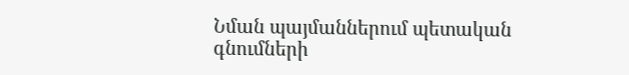Նման պայմաններում պետական գնումների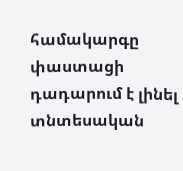համակարգը փաստացի դադարում է լինել տնտեսական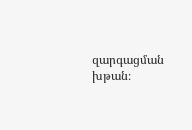զարգացման խթան։